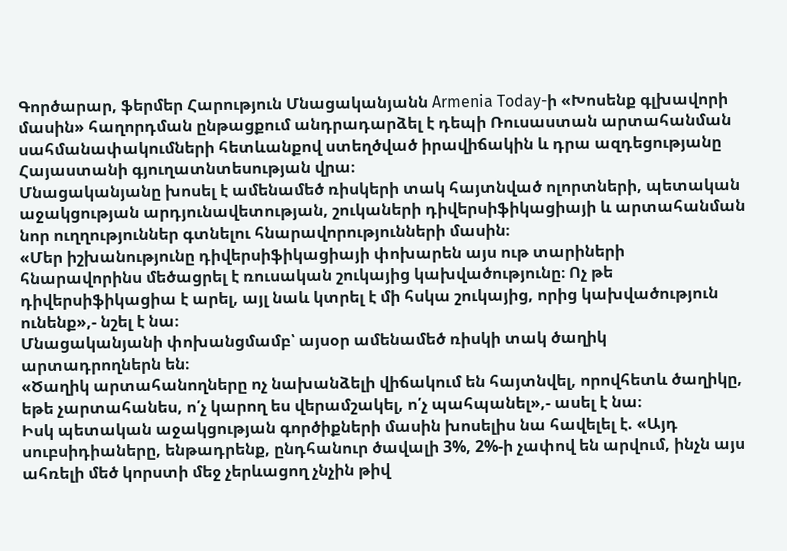Գործարար, ֆերմեր Հարություն Մնացականյանն Armenia Today-ի «Խոսենք գլխավորի մասին» հաղորդման ընթացքում անդրադարձել է դեպի Ռուսաստան արտահանման սահմանափակումների հետևանքով ստեղծված իրավիճակին և դրա ազդեցությանը Հայաստանի գյուղատնտեսության վրա։
Մնացականյանը խոսել է ամենամեծ ռիսկերի տակ հայտնված ոլորտների, պետական աջակցության արդյունավետության, շուկաների դիվերսիֆիկացիայի և արտահանման նոր ուղղություններ գտնելու հնարավորությունների մասին։
«Մեր իշխանությունը դիվերսիֆիկացիայի փոխարեն այս ութ տարիների հնարավորինս մեծացրել է ռուսական շուկայից կախվածությունը։ Ոչ թե դիվերսիֆիկացիա է արել, այլ նաև կտրել է մի հսկա շուկայից, որից կախվածություն ունենք»,- նշել է նա։
Մնացականյանի փոխանցմամբ՝ այսօր ամենամեծ ռիսկի տակ ծաղիկ արտադրողներն են։
«Ծաղիկ արտահանողները ոչ նախանձելի վիճակում են հայտնվել, որովհետև ծաղիկը, եթե չարտահանես, ո՛չ կարող ես վերամշակել, ո՛չ պահպանել»,- ասել է նա։
Իսկ պետական աջակցության գործիքների մասին խոսելիս նա հավելել է. «Այդ սուբսիդիաները, ենթադրենք, ընդհանուր ծավալի 3%, 2%-ի չափով են արվում, ինչն այս ահռելի մեծ կորստի մեջ չերևացող չնչին թիվ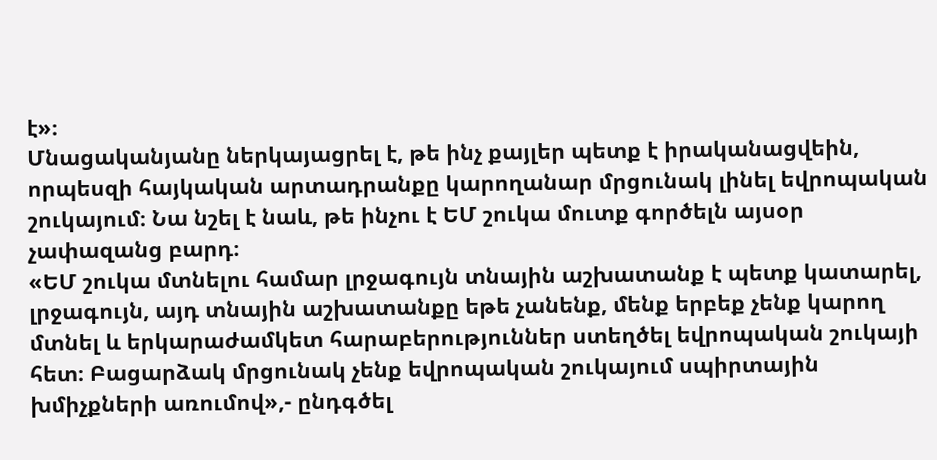է»։
Մնացականյանը ներկայացրել է, թե ինչ քայլեր պետք է իրականացվեին, որպեսզի հայկական արտադրանքը կարողանար մրցունակ լինել եվրոպական շուկայում։ Նա նշել է նաև, թե ինչու է ԵՄ շուկա մուտք գործելն այսօր չափազանց բարդ։
«ԵՄ շուկա մտնելու համար լրջագույն տնային աշխատանք է պետք կատարել, լրջագույն, այդ տնային աշխատանքը եթե չանենք, մենք երբեք չենք կարող մտնել և երկարաժամկետ հարաբերություններ ստեղծել եվրոպական շուկայի հետ։ Բացարձակ մրցունակ չենք եվրոպական շուկայում սպիրտային խմիչքների առումով»,- ընդգծել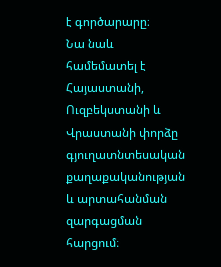է գործարարը։
Նա նաև համեմատել է Հայաստանի, Ուզբեկստանի և Վրաստանի փորձը գյուղատնտեսական քաղաքականության և արտահանման զարգացման հարցում։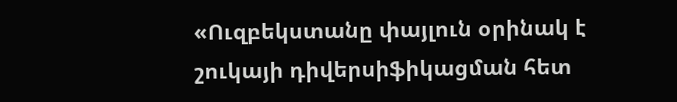«Ուզբեկստանը փայլուն օրինակ է շուկայի դիվերսիֆիկացման հետ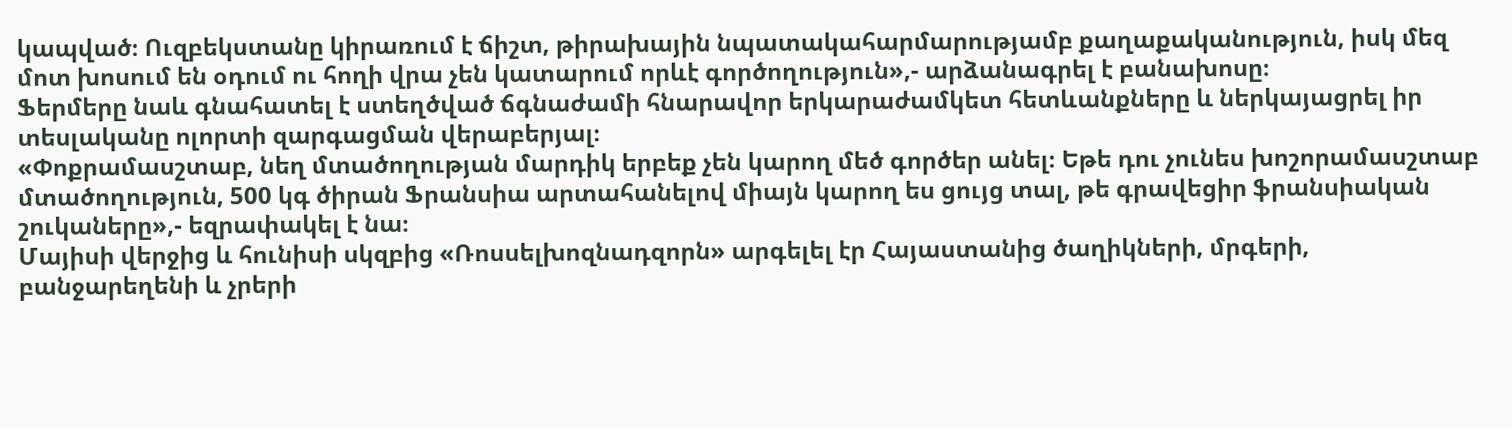կապված։ Ուզբեկստանը կիրառում է ճիշտ, թիրախային նպատակահարմարությամբ քաղաքականություն, իսկ մեզ մոտ խոսում են օդում ու հողի վրա չեն կատարում որևէ գործողություն»,- արձանագրել է բանախոսը։
Ֆերմերը նաև գնահատել է ստեղծված ճգնաժամի հնարավոր երկարաժամկետ հետևանքները և ներկայացրել իր տեսլականը ոլորտի զարգացման վերաբերյալ։
«Փոքրամասշտաբ, նեղ մտածողության մարդիկ երբեք չեն կարող մեծ գործեր անել։ Եթե դու չունես խոշորամասշտաբ մտածողություն, 500 կգ ծիրան Ֆրանսիա արտահանելով միայն կարող ես ցույց տալ, թե գրավեցիր ֆրանսիական շուկաները»,- եզրափակել է նա։
Մայիսի վերջից և հունիսի սկզբից «Ռոսսելխոզնադզորն» արգելել էր Հայաստանից ծաղիկների, մրգերի, բանջարեղենի և չրերի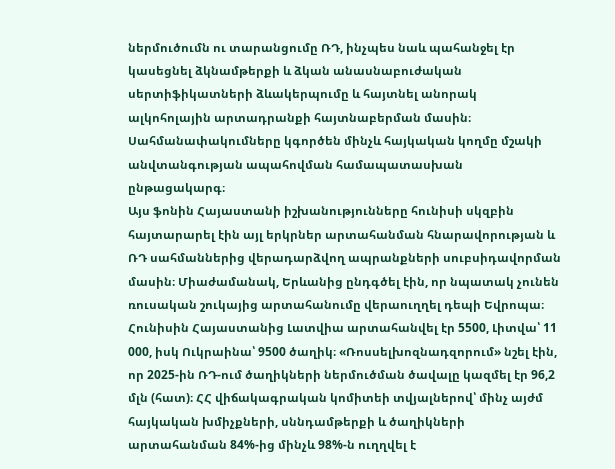ներմուծումն ու տարանցումը ՌԴ, ինչպես նաև պահանջել էր կասեցնել ձկնամթերքի և ձկան անասնաբուժական սերտիֆիկատների ձևակերպումը և հայտնել անորակ ալկոհոլային արտադրանքի հայտնաբերման մասին։ Սահմանափակումները կգործեն մինչև հայկական կողմը մշակի անվտանգության ապահովման համապատասխան ընթացակարգ։
Այս ֆոնին Հայաստանի իշխանությունները հունիսի սկզբին հայտարարել էին այլ երկրներ արտահանման հնարավորության և ՌԴ սահմաններից վերադարձվող ապրանքների սուբսիդավորման մասին։ Միաժամանակ, Երևանից ընդգծել էին, որ նպատակ չունեն ռուսական շուկայից արտահանումը վերաուղղել դեպի Եվրոպա։
Հունիսին Հայաստանից Լատվիա արտահանվել էր 5500, Լիտվա՝ 11 000, իսկ Ուկրաինա՝ 9500 ծաղիկ։ «Ռոսսելխոզնադզորում» նշել էին, որ 2025-ին ՌԴ-ում ծաղիկների ներմուծման ծավալը կազմել էր 96,2 մլն (հատ)։ ՀՀ վիճակագրական կոմիտեի տվյալներով՝ մինչ այժմ հայկական խմիչքների, սննդամթերքի և ծաղիկների արտահանման 84%-ից մինչև 98%-ն ուղղվել է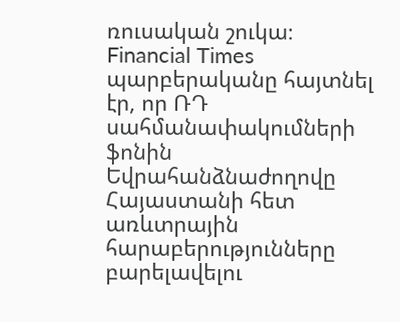ռուսական շուկա։
Financial Times պարբերականը հայտնել էր, որ ՌԴ սահմանափակումների ֆոնին Եվրահանձնաժողովը Հայաստանի հետ առևտրային հարաբերությունները բարելավելու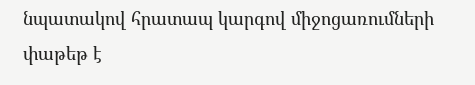նպատակով հրատապ կարգով միջոցառումների փաթեթ է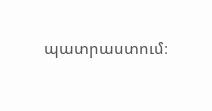պատրաստում։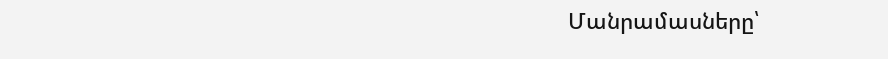Մանրամասները՝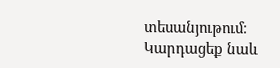տեսանյութում։
Կարդացեք նաև